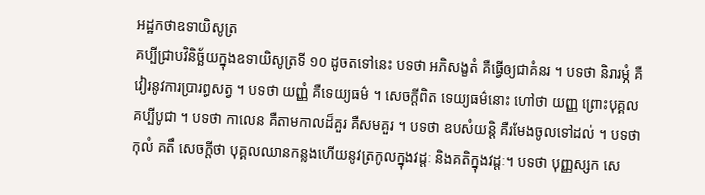អដ្ឋកថាឧទាយិសូត្រ
គប្បីជ្រាបវិនិច្ឆ័យក្នុងឧទាយិសូត្រទី ១០ ដូចតទៅនេះ បទថា អភិសង្ខតំ គឺធ្វើឲ្យជាគំនរ ។ បទថា និរារម្ភំ គឺវៀរនូវការប្រារព្ធសត្វ ។ បទថា យញ្ញំ គឺទេយ្យធម៌ ។ សេចក្តីពិត ទេយ្យធម៌នោះ ហៅថា យញ្ញ ព្រោះបុគ្គលគប្បីបូជា ។ បទថា កាលេន គឺតាមកាលដ៏គួរ គឺសមគួរ ។ បទថា ឧបសំយន្តិ គឺរមែងចូលទៅដល់ ។ បទថា កុលំ គតឹ សេចក្តីថា បុគ្គលឈានកន្លងហើយនូវត្រកូលក្នុងវដ្តៈ និងគតិក្នុងវដ្តៈ។ បទថា បុញ្ញស្សក សេ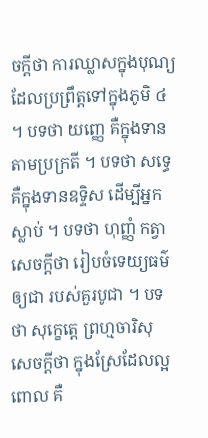ចក្តីថា ការឈ្លាសក្នុងបុណ្យដែលប្រព្រឹត្តទៅក្នុងភូមិ ៤ ។ បទថា យញ្ញេ គឺក្នុងទានតាមប្រក្រតី ។ បទថា សទ្ធេ គឺក្នុងទានឧទ្ទិស ដើម្បីអ្នកស្លាប់ ។ បទថា ហុញ្ញំ កត្វា សេចក្តីថា រៀបចំទេយ្យធម៌ឲ្យជា របស់គួរបូជា ។ បទថា សុក្ខេត្តេ ព្រហ្មចារិសុ សេចក្តីថា ក្នុងស្រែដែលល្អ ពោល គឺ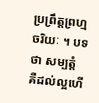ប្រព្រឹត្តព្រហ្មចរិយៈ ។ បទថា សម្បត្តំ គឺដល់ល្អហើ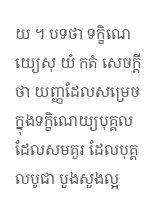យ ។ បទថា ទក្ខិណេយ្យេសុ យំ កតំ សេចក្តីថា យញ្ញដែលសម្រេចក្នុងទក្ខិណេយ្យបុគ្គលដែលសមគួរ ដែលបុគ្គលបូជា បួងសួងល្អ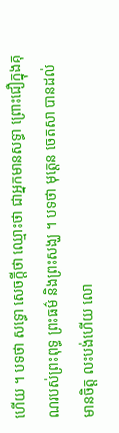ហើយ ។ បទថា សទ្ធោ សេចក្តីថា ឈ្មោះថា ជាអ្នកមានសទ្ធា ព្រោះជឿក្នុងគុណរបស់ព្រះពុទ្ធ ព្រះធម៌ និងព្រះសង្ឃ ។ បទថា មុត្តេន ចេតសា បានដល់ មានចិត្ត លះបង់ហើយ លោ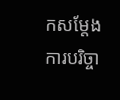កសម្តែងការបរិច្ចា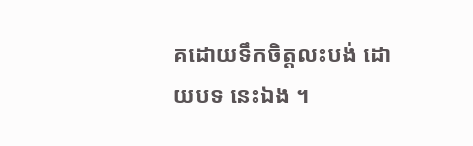គដោយទឹកចិត្តលះបង់ ដោយបទ នេះឯង ។